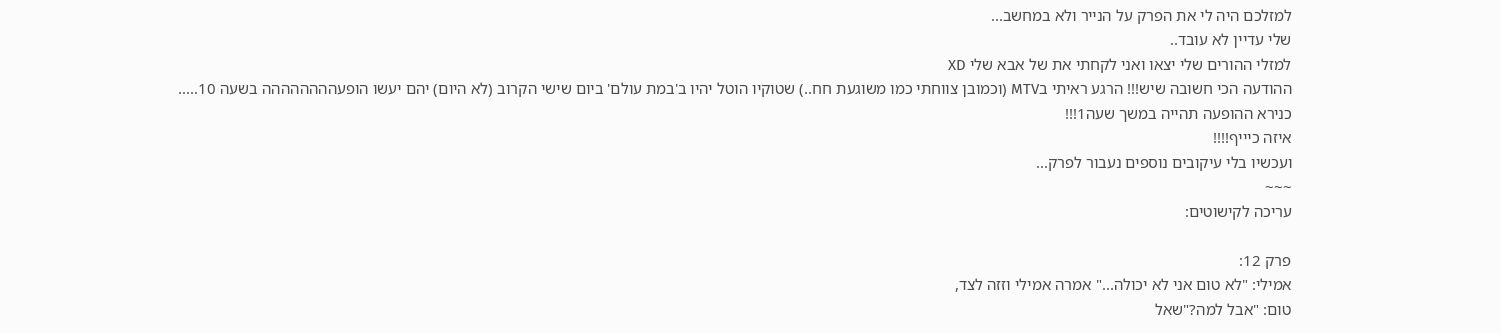למזלכם היה לי את הפרק על הנייר ולא במחשב...
שלי עדיין לא עובד..
למזלי ההורים שלי יצאו ואני לקחתי את של אבא שלי XD
ההודעה הכי חשובה שיש!!! הרגע ראיתי בMTV (וכמובן צווחתי כמו משוגעת חח..) שטוקיו הוטל יהיו ב'במת עולם' ביום שישי הקרוב (לא היום) יהם יעשו הופעהההההההה בשעה 10.....
כנירא ההופעה תהייה במשך שעה1!!!
איזה כיייף!!!!
ועכשיו בלי עיקובים נוספים נעבור לפרק...
~~~
עריכה לקישוטים:

פרק 12:
אמילי: "לא טום אני לא יכולה..." אמרה אמילי וזזה לצד,
טום: "אבל למה?"שאל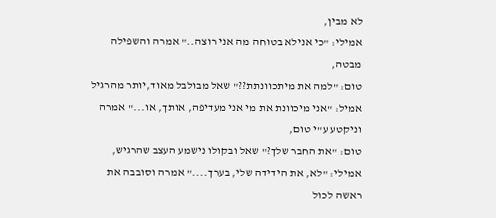לא מבין,
אמילי: "כי אנילא בטוחה מה אני רוצה.." אמרה והשפילה מבטה,
טום: "למה את מיתכוונתת??" שאל מבולבל מאוד,יותר מהרגיל
אמיל: "אני מיכוונת את מי אני מעדיפה, אותך, או..." אמרה וניקטע ע"י טום,
טום: "את החבר שלך?" שאל ובקולו נישמע העצב שהרגיש,
אמילי: "לא, את הידידה שלי, בערך...." אמרה וסובבה את ראשה לכול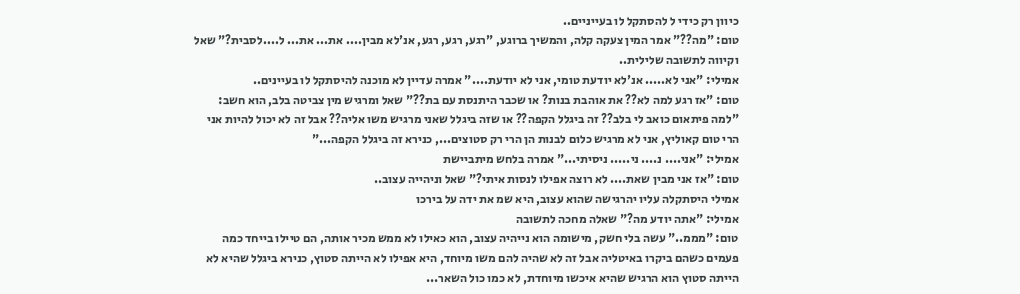כיוון רק כידי ל להסתקל לו בעייניים..
טום: "מה??" אמר המין צעקה קלה, והמשיך ברוגע, "רגע, רגע, רגע, אנ'לא מבין.... את... את... ל....לסבית?" שאל וקיווה לתשובה שלילית..
אמילי: "אני לא..... אנ'לא יודעת טומי, אני לא יודעת...." אמרה עדיין לא מוכנה להיסתקל לו בעיינים..
טום: "אז רגע למה לא?? את אוהבת בנות? או שכבר היתנסת עם בת??" שאל ומרגיש מין צביטה בלב, הוא חשב: "למה פיתאום כואב לי בלב?? זה ביגלל הקפה?? או שזה ביגלל שאני מרגיש משו אליה?? אבל זה לא יכול להיות אני הרי טום קאוליץ, אני לא מרגיש כלום לבנות הן הרי רק סטוצים..., כנירא זה ביגלל הקפה..."
אמילי: "אני.... נ.... ני..... ניסיתי..." אמרה בלחש מיתביישת
טום: "אז אני מבין שאת.... לא רוצה אפילו לנסות איתי?" שאל וניהייה עצוב..
אמילי היסתקלה עליו יהרגישה שהוא עצוב, היא שמ את ידה על בירכו
אמילי: "אתה יודע מה?" שאלה מחכה לתשובה
טום: "מממ.." עשה בלי חשק, מישומה הוא נייהיה עצוב, הוא כאילו לא ממש מכיר אותה, הם טיילו בייחד כמה פעמים כשהם ביקרו באיטליה אבל זה לא שהיה להם משו מיוחד, היא אפילו לא הייתה סטוץ, כנירא ביגלל שהיא לא הייתה סטוץ הוא הרגיש שהיא איכשו מיוחדת, לא כמו כול השאר...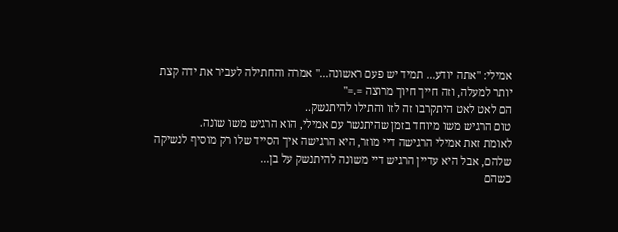אמילי: "אתה יודע... תמיד יש פעם ראשונה..." אמרה והחתילה לעביר את ידה קצת יותר למעלה, וזה חייך חיוך מרוצה =.="
הם לאט לאט היתקרבו זה לזו והתילו להיתנשק..
טום הרגיש משו מיוחד בזמן שהיתנשר עם אמילי, הוא הרגיש משו שונה.
לאומת זאת אמילי הרגישה דיי מוזר, היא הרגישה איך הסייד שלו רק מוסיף לנשיקה שלהם, אבל היא עדיין הרגיש דיי משונה להיתנשק על בן...
כשהם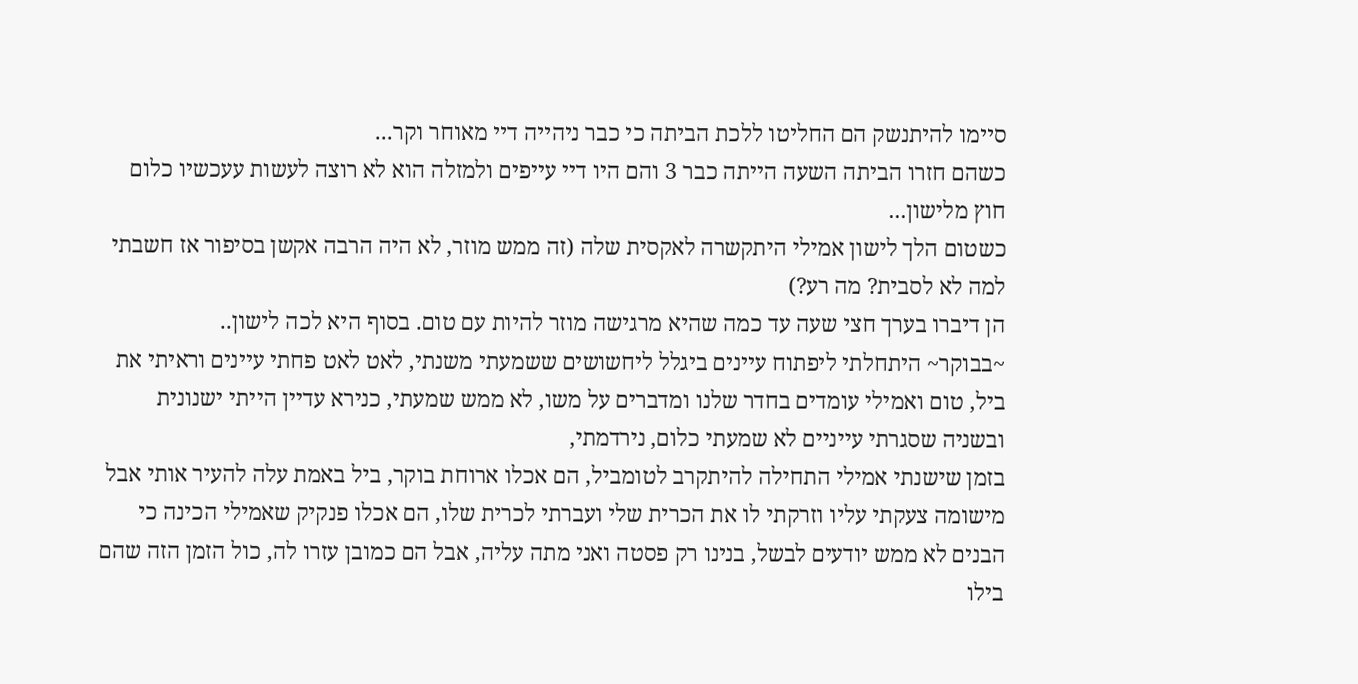סיימו להיתנשק הם החליטו ללכת הביתה כי כבר ניהייה דיי מאוחר וקר...
כשהם חזרו הביתה השעה הייתה כבר 3 והם היו דיי עייפים ולמזלה הוא לא רוצה לעשות עעכשיו כלום חוץ מלישון...
כשטום הלך לישון אמילי היתקשרה לאקסית שלה (זה ממש מוזר, לא היה הרבה אקשן בסיפור אז חשבתי למה לא לסבית? מה רע?)
הן דיברו בערך חצי שעה עד כמה שהיא מרגישה מוזר להיות עם טום. בסוף היא לכה לישון..
~בבוקר~ היתחלתי ליפתוח עיינים ביגלל ליחשושים ששמעתי משנתי, לאט לאט פחתי עיינים וראיתי את ביל, טום ואמילי עומדים בחדר שלנו ומדברים על משו, לא ממש שמעתי, כנירא עדיין הייתי ישנונית ובשניה שסגרתי עייניים לא שמעתי כלום, נירדמתי,
בזמן שישנתי אמילי התחילה להיתקרב לטומביל, הם אכלו ארוחת בוקר, ביל באמת עלה להעיר אותי אבל מישומה צעקתי עליו וזרקתי לו את הכרית שלי ועברתי לכרית שלו, הם אכלו פנקיק שאמילי הכינה כי הבנים לא ממש יודעים לבשל, בנינו רק פסטה ואני מתה עליה, אבל הם כמובן עזרו לה, כול הזמן הזה שהם בילו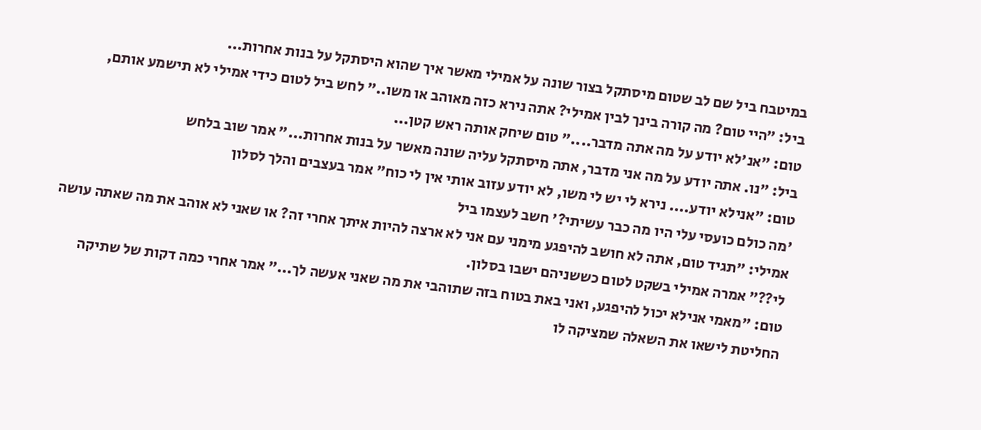במיטבח ביל שם לב שטום מיסתקל בצור שונה על אמילי מאשר איך שהוא היסתקל על בנות אחרות...
ביל: "היי טום? מה קורה בינך לבין אמילי? אתה נירא כזה מאוהב או משו.." לחש ביל לטום כידי אמילי לא תישמע אותם,
טום: "אנ'לא יודע על מה אתה מדבר...." טום שיחק אותה ראש קטן...
ביל: "נו. אתה יודע על מה אני מדבר, אתה מיסתקל עליה שונה מאשר על בנות אחרות..." אמר שוב בלחש
טום: "אנילא יודע.... נירא לי יש לי משו, לא יודע עזוב אותי אין לי כוח" אמר בעצבים והלך לסלון
'מה כולם כועסי עלי היו מה כבר עשיתי?' חשב לעצמו ביל
אמילי: "תגיד טום, אתה לא חושב להיפגע מימני עם אני לא ארצה להיות איתך אחרי זה? או שאני לא אוהב את מה שאתה עושה לי??" אמרה אמילי בשקט לטום כששניהם ישבו בסלון.
טום: "מאמי אנילא יכול להיפגע, ואני באת בטוח בזה שתוהבי את מה שאני אעשה לך..." אמר אחרי כמה דקות של שתיקה החליטת לישאו את השאלה שמציקה לו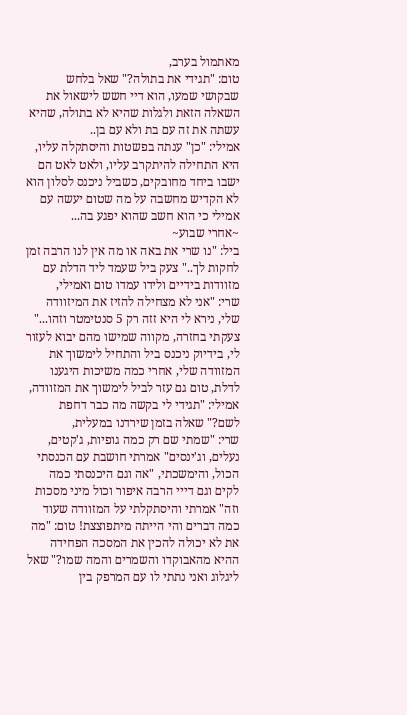מאתמול בערב,
טום: "תגידי את בתולה?" שאל בלחש שבקושי שמעו, הוא דיי חשש לישאול את השאלה הזאת ולגלות שהיא לא בתולה, שהיא עשתה את זה עם בת ולא עם בן..
אמילי: "כן" ענתה בפשטות והיסתקלה עליו, היא התחילה להיתקרב עליו, ולאט לאט הם ישבו ביחד מחובקים, כשביל ניכנס לסלון הוא לא הקדיש מחשבה על מה שטום יעשה עם אמילי כי הוא חשב שהוא יפגע בה...
~אחרי שבוע~
ביל: "נו שרי את באה או מה אין לנו הרבה זמן לחקות לך.." צעק ביל שעמד ליד הדלת עם מזוודות בידיים ולידו עמדו טום ואמילי,
שרי: "אני לא מצחילה להזיז את המיזוודה שלי, נירא לי היא זזה רק 5 סנטימטר וזהו..." צעקתי בחזרה, מקווה שמישו מהם יבוא לעזור לי, בידיוק ניכנס ביל והתחיל לימשוך את המזוודה שלי, אחרי כמה משיכות היגענו לדלת, טום גם עזר לביל לימשוך את המזוודה,
אמילי: "תגידי לי בקשה מה כבר דחפת לשם?" שאלה בזמן שירדנו במעלית,
שרי: "שמתי שם רק כמה גופיות, ג'קטים, נעלים, וג'ינסים" אמרתי חושבת עם הכנסתי הכול, והימשכתי, "אה וגם היכנסתי כמה לקים וגם דייי הרבה איפור וכול מיני מסכות וזה" אמרתי והיסתקלתי על המזוודה שעוד כמה דברים והי הייתה מיתפוצצת! טום: "מה את לא יכולה להכין את המסכה הפחידה ההיא מהאבוקדו והשמרים והמה שמו?" שאל ליגלוג ואני נתתי לו עם המרפק בין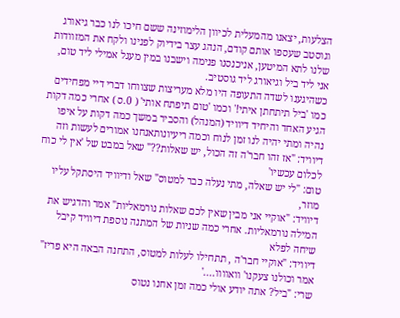הצלעות, יצאנו מהמעלית לכיוון הלימוזינה ששם חיכו לנו כבר גיאורג וגוסטב שעספו אותם קודם, הנהג עצר בידיוק לפנינו ולקח את המזוודות שלנו לתא המיטען, אניכנסנו פנימה וישבנו במין מעגל אמילי ליד טום, אני ליד ביל וגיאורג ליד גוסטיב.
כשהיגענו לשדה התעופה היו מלא מעריצות שצווחו דברי דיי מפחידים כמו 'ביל תיתחתן איתי!' וכמו 'טום תיפתח אותי' ( 0.ס ) אחרי כמה דקות הגיע האחד והיחיד דיוויד (המנהל) והסביר במשך כמה דקות על איפו נהיה ומתי יהיה לנו זמן לנוח וכמה ריעיונותאנחנו אמורים לעשות וזה
דיוויד: "אז זהו חבר'ה זה הכול, יש שאלות??" שאל במבט של 'אין לי כוח לכלום עכשיו'
טום: "לי יש שאלה, מתי נעלה כבר למטוס" שאל ודיוויד היסתקל עליו מוזר,
דיוויד: "אוקיי אני מבין שאין לכם שאלות נורמאליות" אמר והדגיש את המילה נורמאליות. אחרי כמה שניות של המתנה נוספת דיוויד קיבל שיחה לפלא
דיוויד: "אוקיי חבר'ה , תתחילו לעלות למטוס, התחנה הבאה היא פריז" אמר וכולנו צעקנו' וואוווו....'
שרי: "ביל? אתה יודע אולי כמה זמן אחנו נטוס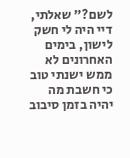לשם?" שאלתי, דיי היה לי חשק לישון, בימים האחרונים לא ממש ישנתי טוב כי חשבת מה יהיה בזמן סיבוב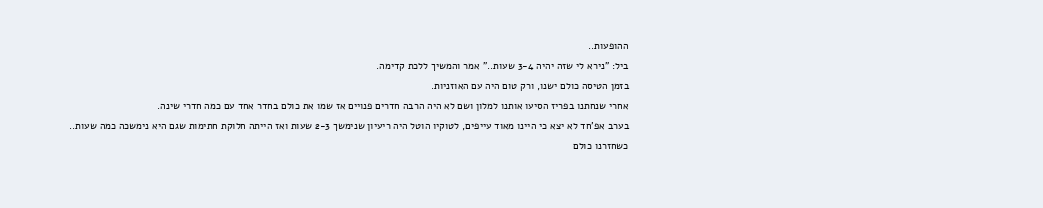ההופעות..
ביל: "נירא לי שזה יהיה 3-4 שעות.." אמר והמשיך ללכת קדימה.
בזמן הטיסה כולם ישנו, ורק טום היה עם האוזניות.
אחרי שנחתנו בפריז הסיעו אותנו למלון ושם לא היה הרבה חדרים פנויים אז שמו את כולם בחדר אחד עם כמה חדרי שינה.
בערב אפ'חד לא יצא כי היינו מאוד עייפים, לטוקיו הוטל היה ריעיון שנימשך 2-3 שעות ואז הייתה חלוקת חתימות שגם היא נימשכה כמה שעות..
כשחזרנו כולם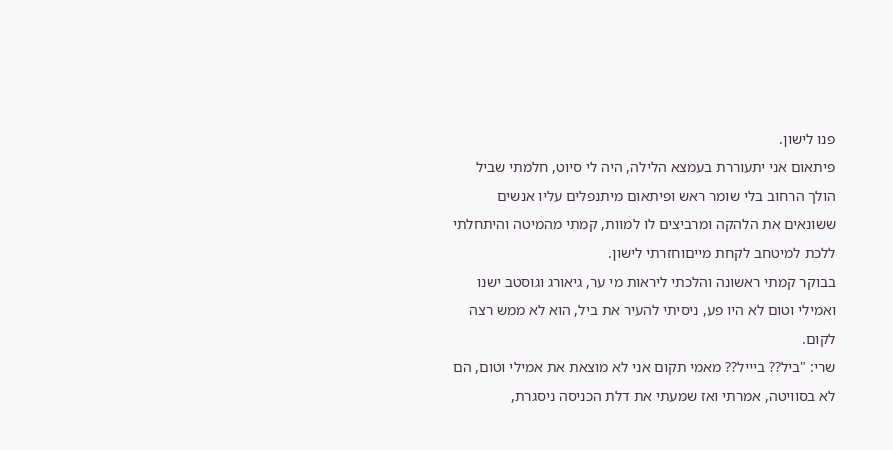פנו לישון.
פיתאום אני יתעוררת בעמצא הלילה, היה לי סיוט, חלמתי שביל הולך הרחוב בלי שומר ראש ופיתאום מיתנפלים עליו אנשים ששונאים את הלהקה ומרביצים לו למוות, קמתי מהמיטה והיתחלתי ללכת למיטחב לקחת מייםוחזרתי לישון.
בבוקר קמתי ראשונה והלכתי ליראות מי ער, גיאורג וגוסטב ישנו ואמילי וטום לא היו פע, ניסיתי להעיר את ביל, הוא לא ממש רצה לקום.
שרי: "ביל?? ביייל?? מאמי תקום אני לא מוצאת את אמילי וטום, הם לא בסוויטה, אמרתי ואז שמעתי את דלת הכניסה ניסגרת,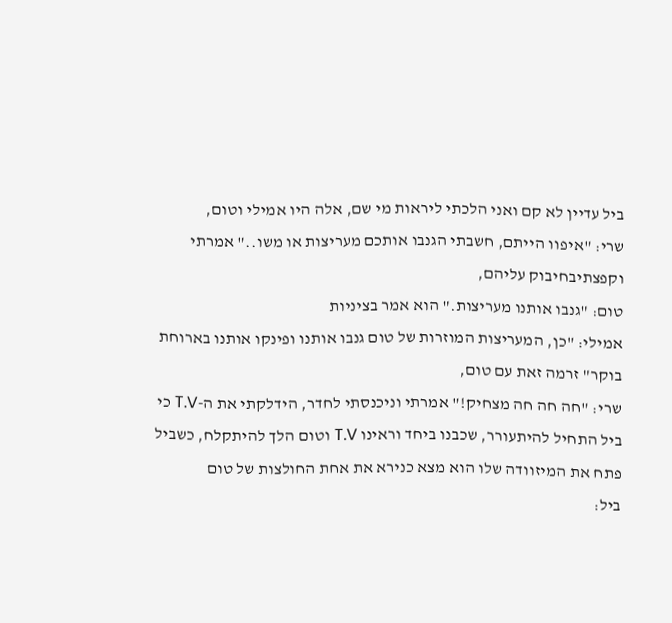ביל עדיין לא קם ואני הלכתי ליראות מי שם, אלה היו אמילי וטום,
שרי: "איפוו הייתם, חשבתי הגנבו אותכם מעריצות או משו.." אמרתי וקפצתיבחיבוק עליהם,
טום: "גנבו אותנו מעריצות." הוא אמר בציניות
אמילי: "כן, המעריצות המוזרות של טום גנבו אותנו ופינקו אותנו בארוחת בוקר" זרמה זאת עם טום,
שרי: "חה חה חה מצחיק!" אמרתי וניכנסתי לחדר, הידלקתי את ה-T.V כי ביל התחיל להיתעורר, שכבנו ביחד וראינו T.V וטום הלך להיתקלח, כשביל פתח את המיזוודה שלו הוא מצא כנירא את אחת החולצות של טום
ביל: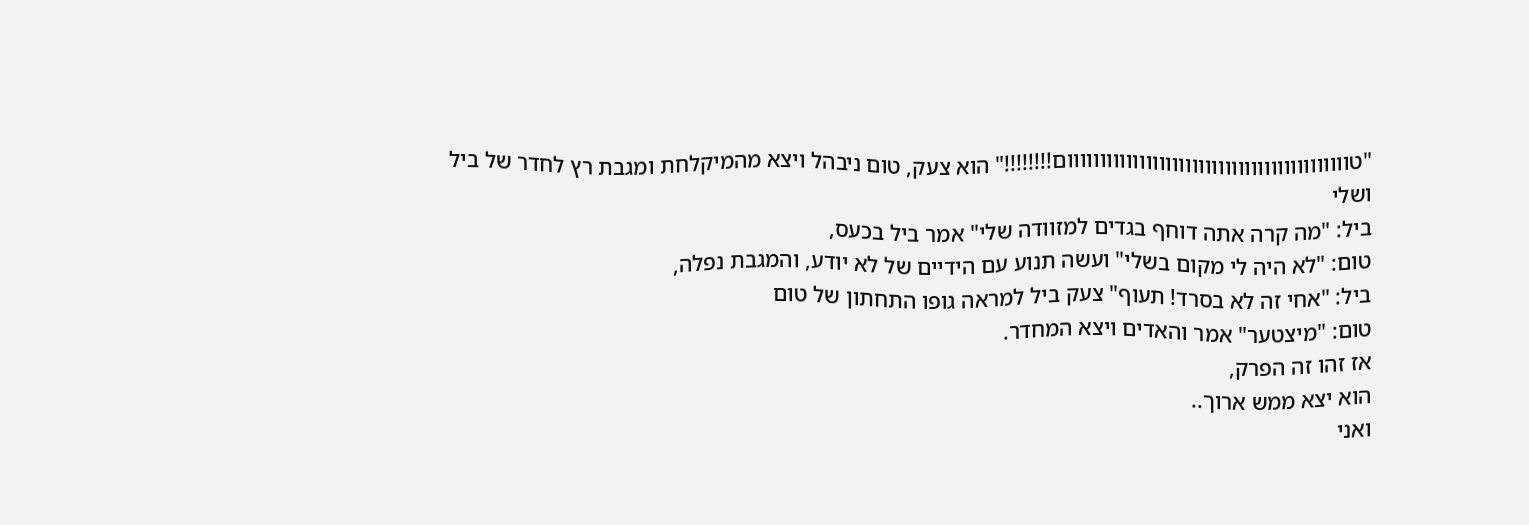"טווווווווווווווווווווווווווווווווווווווווווום!!!!!!!!" הוא צעק, טום ניבהל ויצא מהמיקלחת ומגבת רץ לחדר של ביל ושלי
ביל: "מה קרה אתה דוחף בגדים למזוודה שלי" אמר ביל בכעס,
טום: "לא היה לי מקום בשלי" ועשה תנוע עם הידיים של לא יודע, והמגבת נפלה,
ביל: "אחי זה לא בסרד! תעוף" צעק ביל למראה גופו התחתון של טום
טום: "מיצטער" אמר והאדים ויצא המחדר.
אז זהו זה הפרק,
הוא יצא ממש ארוך..
ואני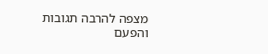מצפה להרבה תגובות
והפעם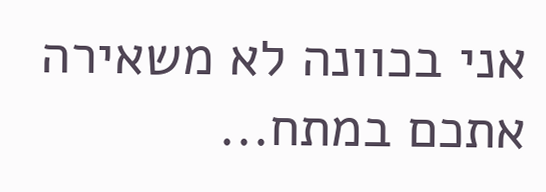אני בכוונה לא משאירה אתכם במתח...